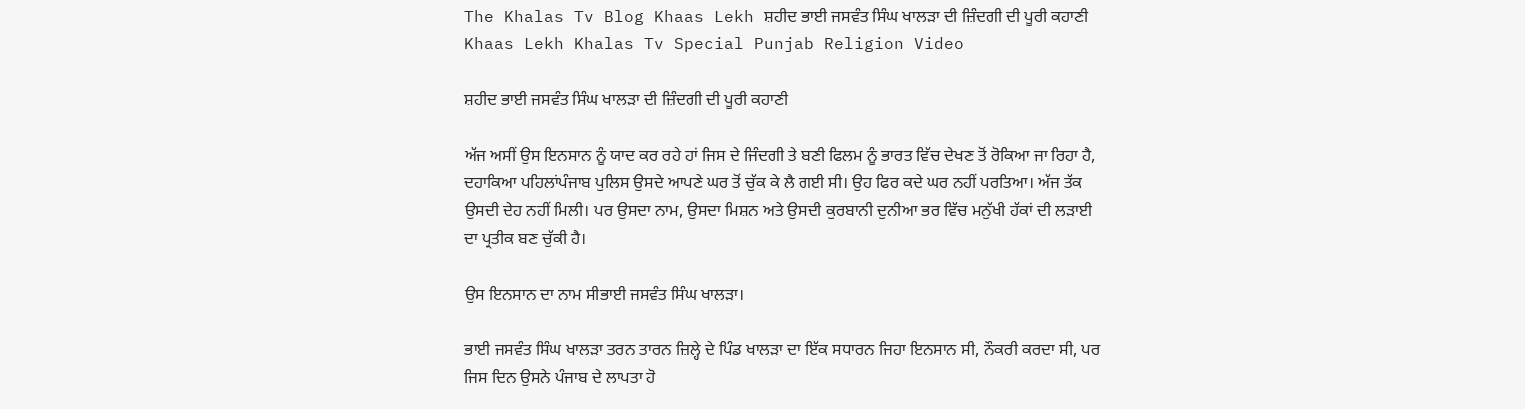The Khalas Tv Blog Khaas Lekh ਸ਼ਹੀਦ ਭਾਈ ਜਸਵੰਤ ਸਿੰਘ ਖਾਲੜਾ ਦੀ ਜ਼ਿੰਦਗੀ ਦੀ ਪੂਰੀ ਕਹਾਣੀ
Khaas Lekh Khalas Tv Special Punjab Religion Video

ਸ਼ਹੀਦ ਭਾਈ ਜਸਵੰਤ ਸਿੰਘ ਖਾਲੜਾ ਦੀ ਜ਼ਿੰਦਗੀ ਦੀ ਪੂਰੀ ਕਹਾਣੀ

ਅੱਜ ਅਸੀਂ ਉਸ ਇਨਸਾਨ ਨੂੰ ਯਾਦ ਕਰ ਰਹੇ ਹਾਂ ਜਿਸ ਦੇ ਜਿੰਦਗੀ ਤੇ ਬਣੀ ਫਿਲਮ ਨੂੰ ਭਾਰਤ ਵਿੱਚ ਦੇਖਣ ਤੋਂ ਰੋਕਿਆ ਜਾ ਰਿਹਾ ਹੈ, ਦਹਾਕਿਆ ਪਹਿਲਾਂਪੰਜਾਬ ਪੁਲਿਸ ਉਸਦੇ ਆਪਣੇ ਘਰ ਤੋਂ ਚੁੱਕ ਕੇ ਲੈ ਗਈ ਸੀ। ਉਹ ਫਿਰ ਕਦੇ ਘਰ ਨਹੀਂ ਪਰਤਿਆ। ਅੱਜ ਤੱਕ ਉਸਦੀ ਦੇਹ ਨਹੀਂ ਮਿਲੀ। ਪਰ ਉਸਦਾ ਨਾਮ, ਉਸਦਾ ਮਿਸ਼ਨ ਅਤੇ ਉਸਦੀ ਕੁਰਬਾਨੀ ਦੁਨੀਆ ਭਰ ਵਿੱਚ ਮਨੁੱਖੀ ਹੱਕਾਂ ਦੀ ਲੜਾਈ ਦਾ ਪ੍ਰਤੀਕ ਬਣ ਚੁੱਕੀ ਹੈ।

ਉਸ ਇਨਸਾਨ ਦਾ ਨਾਮ ਸੀਭਾਈ ਜਸਵੰਤ ਸਿੰਘ ਖਾਲੜਾ।

ਭਾਈ ਜਸਵੰਤ ਸਿੰਘ ਖਾਲੜਾ ਤਰਨ ਤਾਰਨ ਜ਼ਿਲ੍ਹੇ ਦੇ ਪਿੰਡ ਖਾਲੜਾ ਦਾ ਇੱਕ ਸਧਾਰਨ ਜਿਹਾ ਇਨਸਾਨ ਸੀ, ਨੌਕਰੀ ਕਰਦਾ ਸੀ, ਪਰ ਜਿਸ ਦਿਨ ਉਸਨੇ ਪੰਜਾਬ ਦੇ ਲਾਪਤਾ ਹੋ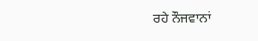ਰਹੇ ਨੌਜਵਾਨਾਂ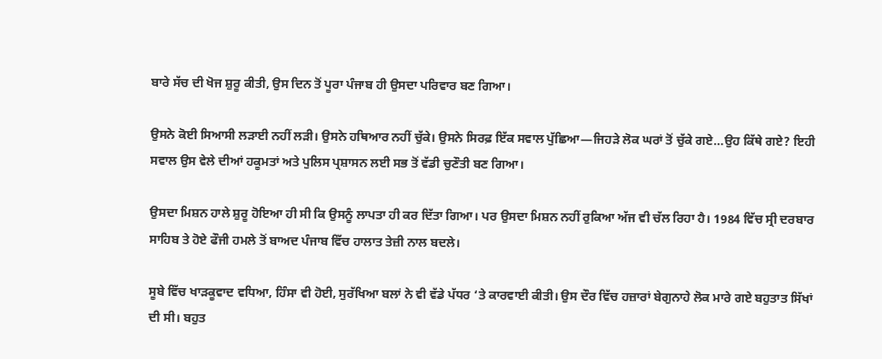ਬਾਰੇ ਸੱਚ ਦੀ ਖੋਜ ਸ਼ੁਰੂ ਕੀਤੀ, ਉਸ ਦਿਨ ਤੋਂ ਪੂਰਾ ਪੰਜਾਬ ਹੀ ਉਸਦਾ ਪਰਿਵਾਰ ਬਣ ਗਿਆ।

ਉਸਨੇ ਕੋਈ ਸਿਆਸੀ ਲੜਾਈ ਨਹੀਂ ਲੜੀ। ਉਸਨੇ ਹਥਿਆਰ ਨਹੀਂ ਚੁੱਕੇ। ਉਸਨੇ ਸਿਰਫ਼ ਇੱਕ ਸਵਾਲ ਪੁੱਛਿਆ—ਜਿਹੜੇ ਲੋਕ ਘਰਾਂ ਤੋਂ ਚੁੱਕੇ ਗਏ…ਉਹ ਕਿੱਥੇ ਗਏ? ਇਹੀ ਸਵਾਲ ਉਸ ਵੇਲੇ ਦੀਆਂ ਹਕੂਮਤਾਂ ਅਤੇ ਪੁਲਿਸ ਪ੍ਰਸ਼ਾਸਨ ਲਈ ਸਭ ਤੋਂ ਵੱਡੀ ਚੁਣੌਤੀ ਬਣ ਗਿਆ।

ਉਸਦਾ ਮਿਸ਼ਨ ਹਾਲੇ ਸ਼ੁਰੂ ਹੋਇਆ ਹੀ ਸੀ ਕਿ ਉਸਨੂੰ ਲਾਪਤਾ ਹੀ ਕਰ ਦਿੱਤਾ ਗਿਆ। ਪਰ ਉਸਦਾ ਮਿਸ਼ਨ ਨਹੀਂ ਰੁਕਿਆ ਅੱਜ ਵੀ ਚੱਲ ਰਿਹਾ ਹੈ। 1984 ਵਿੱਚ ਸ੍ਰੀ ਦਰਬਾਰ ਸਾਹਿਬ ਤੇ ਹੋਏ ਫੌਜੀ ਹਮਲੇ ਤੋਂ ਬਾਅਦ ਪੰਜਾਬ ਵਿੱਚ ਹਾਲਾਤ ਤੇਜ਼ੀ ਨਾਲ ਬਦਲੇ।

ਸੂਬੇ ਵਿੱਚ ਖਾੜਕੂਵਾਦ ਵਧਿਆ, ਹਿੰਸਾ ਵੀ ਹੋਈ, ਸੁਰੱਖਿਆ ਬਲਾਂ ਨੇ ਵੀ ਵੱਡੇ ਪੱਧਰ ‘ਤੇ ਕਾਰਵਾਈ ਕੀਤੀ। ਉਸ ਦੌਰ ਵਿੱਚ ਹਜ਼ਾਰਾਂ ਬੇਗੁਨਾਹੇ ਲੋਕ ਮਾਰੇ ਗਏ ਬਹੁਤਾਤ ਸਿੱਖਾਂ ਦੀ ਸੀ। ਬਹੁਤ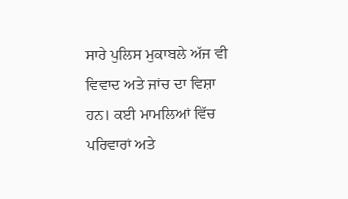ਸਾਰੇ ਪੁਲਿਸ ਮੁਕਾਬਲੇ ਅੱਜ ਵੀ ਵਿਵਾਦ ਅਤੇ ਜਾਂਚ ਦਾ ਵਿਸ਼ਾ ਹਨ। ਕਈ ਮਾਮਲਿਆਂ ਵਿੱਚ ਪਰਿਵਾਰਾਂ ਅਤੇ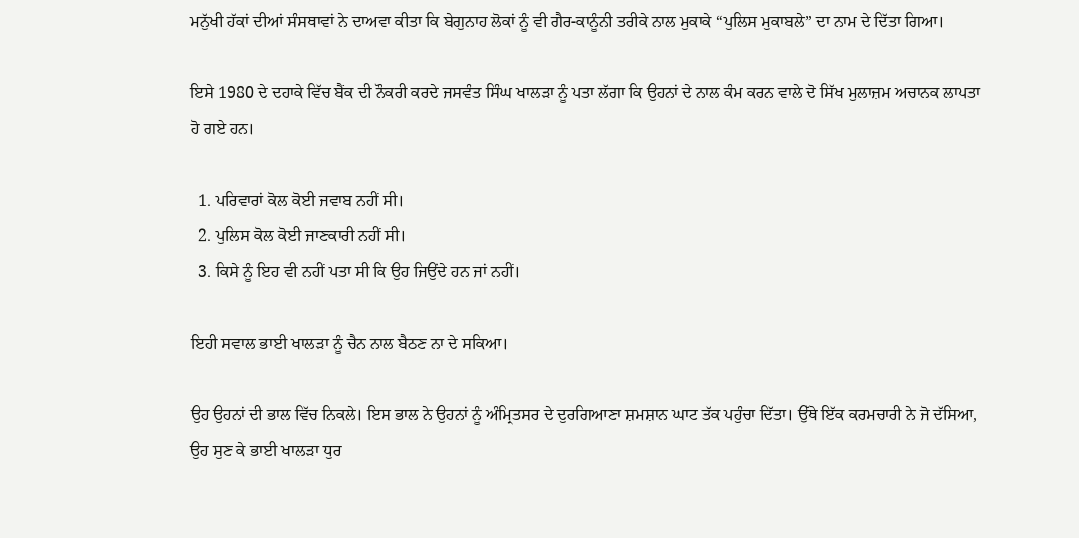ਮਨੁੱਖੀ ਹੱਕਾਂ ਦੀਆਂ ਸੰਸਥਾਵਾਂ ਨੇ ਦਾਅਵਾ ਕੀਤਾ ਕਿ ਬੇਗੁਨਾਹ ਲੋਕਾਂ ਨੂੰ ਵੀ ਗੈਰ-ਕਾਨੂੰਨੀ ਤਰੀਕੇ ਨਾਲ ਮੁਕਾਕੇ “ਪੁਲਿਸ ਮੁਕਾਬਲੇ” ਦਾ ਨਾਮ ਦੇ ਦਿੱਤਾ ਗਿਆ।

ਇਸੇ 1980 ਦੇ ਦਹਾਕੇ ਵਿੱਚ ਬੈਂਕ ਦੀ ਨੌਕਰੀ ਕਰਦੇ ਜਸਵੰਤ ਸਿੰਘ ਖਾਲੜਾ ਨੂੰ ਪਤਾ ਲੱਗਾ ਕਿ ਉਹਨਾਂ ਦੇ ਨਾਲ ਕੰਮ ਕਰਨ ਵਾਲੇ ਦੋ ਸਿੱਖ ਮੁਲਾਜ਼ਮ ਅਚਾਨਕ ਲਾਪਤਾ ਹੋ ਗਏ ਹਨ।

  1. ਪਰਿਵਾਰਾਂ ਕੋਲ ਕੋਈ ਜਵਾਬ ਨਹੀਂ ਸੀ।
  2. ਪੁਲਿਸ ਕੋਲ ਕੋਈ ਜਾਣਕਾਰੀ ਨਹੀਂ ਸੀ।
  3. ਕਿਸੇ ਨੂੰ ਇਹ ਵੀ ਨਹੀਂ ਪਤਾ ਸੀ ਕਿ ਉਹ ਜਿਉਂਦੇ ਹਨ ਜਾਂ ਨਹੀਂ।

ਇਹੀ ਸਵਾਲ ਭਾਈ ਖਾਲੜਾ ਨੂੰ ਚੈਨ ਨਾਲ ਬੈਠਣ ਨਾ ਦੇ ਸਕਿਆ।

ਉਹ ਉਹਨਾਂ ਦੀ ਭਾਲ ਵਿੱਚ ਨਿਕਲੇ। ਇਸ ਭਾਲ ਨੇ ਉਹਨਾਂ ਨੂੰ ਅੰਮ੍ਰਿਤਸਰ ਦੇ ਦੁਰਗਿਆਣਾ ਸ਼ਮਸ਼ਾਨ ਘਾਟ ਤੱਕ ਪਹੁੰਚਾ ਦਿੱਤਾ। ਉੱਥੇ ਇੱਕ ਕਰਮਚਾਰੀ ਨੇ ਜੋ ਦੱਸਿਆ, ਉਹ ਸੁਣ ਕੇ ਭਾਈ ਖਾਲੜਾ ਧੁਰ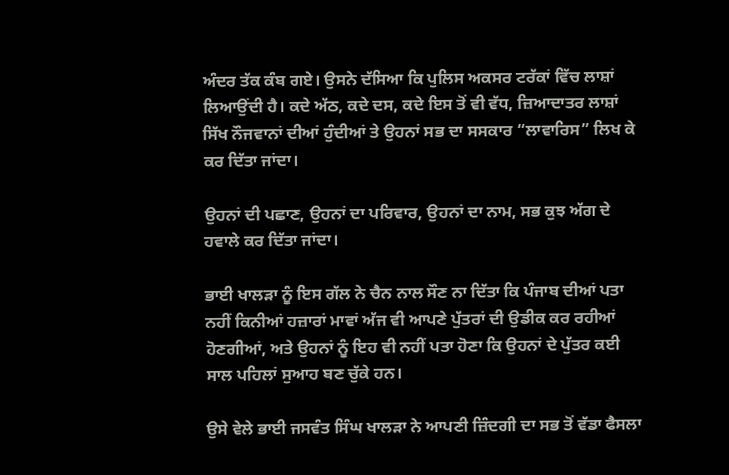ਅੰਦਰ ਤੱਕ ਕੰਬ ਗਏ। ਉਸਨੇ ਦੱਸਿਆ ਕਿ ਪੁਲਿਸ ਅਕਸਰ ਟਰੱਕਾਂ ਵਿੱਚ ਲਾਸ਼ਾਂ ਲਿਆਉਂਦੀ ਹੈ। ਕਦੇ ਅੱਠ, ਕਦੇ ਦਸ, ਕਦੇ ਇਸ ਤੋਂ ਵੀ ਵੱਧ, ਜ਼ਿਆਦਾਤਰ ਲਾਸ਼ਾਂ ਸਿੱਖ ਨੌਜਵਾਨਾਂ ਦੀਆਂ ਹੁੰਦੀਆਂ ਤੇ ਉਹਨਾਂ ਸਭ ਦਾ ਸਸਕਾਰ “ਲਾਵਾਰਿਸ” ਲਿਖ ਕੇ ਕਰ ਦਿੱਤਾ ਜਾਂਦਾ।

ਉਹਨਾਂ ਦੀ ਪਛਾਣ, ਉਹਨਾਂ ਦਾ ਪਰਿਵਾਰ, ਉਹਨਾਂ ਦਾ ਨਾਮ, ਸਭ ਕੁਝ ਅੱਗ ਦੇ ਹਵਾਲੇ ਕਰ ਦਿੱਤਾ ਜਾਂਦਾ।

ਭਾਈ ਖਾਲੜਾ ਨੂੰ ਇਸ ਗੱਲ ਨੇ ਚੈਨ ਨਾਲ ਸੌਣ ਨਾ ਦਿੱਤਾ ਕਿ ਪੰਜਾਬ ਦੀਆਂ ਪਤਾ ਨਹੀਂ ਕਿਨੀਆਂ ਹਜ਼ਾਰਾਂ ਮਾਵਾਂ ਅੱਜ ਵੀ ਆਪਣੇ ਪੁੱਤਰਾਂ ਦੀ ਉਡੀਕ ਕਰ ਰਹੀਆਂ ਹੋਣਗੀਆਂ, ਅਤੇ ਉਹਨਾਂ ਨੂੰ ਇਹ ਵੀ ਨਹੀਂ ਪਤਾ ਹੋਣਾ ਕਿ ਉਹਨਾਂ ਦੇ ਪੁੱਤਰ ਕਈ ਸਾਲ ਪਹਿਲਾਂ ਸੁਆਹ ਬਣ ਚੁੱਕੇ ਹਨ।

ਉਸੇ ਵੇਲੇ ਭਾਈ ਜਸਵੰਤ ਸਿੰਘ ਖਾਲੜਾ ਨੇ ਆਪਣੀ ਜ਼ਿੰਦਗੀ ਦਾ ਸਭ ਤੋਂ ਵੱਡਾ ਫੈਸਲਾ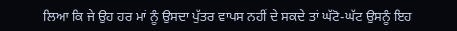ਲਿਆ ਕਿ ਜੇ ਉਹ ਹਰ ਮਾਂ ਨੂੰ ਉਸਦਾ ਪੁੱਤਰ ਵਾਪਸ ਨਹੀਂ ਦੇ ਸਕਦੇ ਤਾਂ ਘੱਟੋ-ਘੱਟ ਉਸਨੂੰ ਇਹ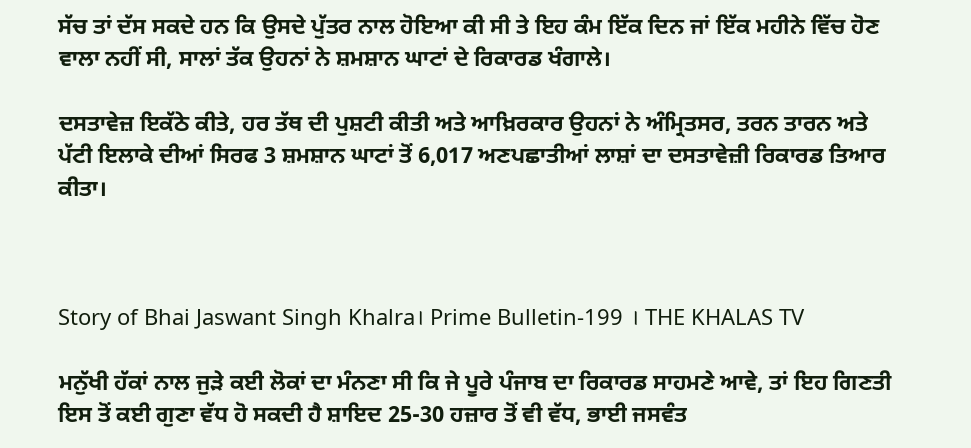ਸੱਚ ਤਾਂ ਦੱਸ ਸਕਦੇ ਹਨ ਕਿ ਉਸਦੇ ਪੁੱਤਰ ਨਾਲ ਹੋਇਆ ਕੀ ਸੀ ਤੇ ਇਹ ਕੰਮ ਇੱਕ ਦਿਨ ਜਾਂ ਇੱਕ ਮਹੀਨੇ ਵਿੱਚ ਹੋਣ ਵਾਲਾ ਨਹੀਂ ਸੀ, ਸਾਲਾਂ ਤੱਕ ਉਹਨਾਂ ਨੇ ਸ਼ਮਸ਼ਾਨ ਘਾਟਾਂ ਦੇ ਰਿਕਾਰਡ ਖੰਗਾਲੇ।

ਦਸਤਾਵੇਜ਼ ਇਕੱਠੇ ਕੀਤੇ, ਹਰ ਤੱਥ ਦੀ ਪੁਸ਼ਟੀ ਕੀਤੀ ਅਤੇ ਆਖ਼ਿਰਕਾਰ ਉਹਨਾਂ ਨੇ ਅੰਮ੍ਰਿਤਸਰ, ਤਰਨ ਤਾਰਨ ਅਤੇ ਪੱਟੀ ਇਲਾਕੇ ਦੀਆਂ ਸਿਰਫ 3 ਸ਼ਮਸ਼ਾਨ ਘਾਟਾਂ ਤੋਂ 6,017 ਅਣਪਛਾਤੀਆਂ ਲਾਸ਼ਾਂ ਦਾ ਦਸਤਾਵੇਜ਼ੀ ਰਿਕਾਰਡ ਤਿਆਰ ਕੀਤਾ।



Story of Bhai Jaswant Singh Khalra। Prime Bulletin-199 । THE KHALAS TV

ਮਨੁੱਖੀ ਹੱਕਾਂ ਨਾਲ ਜੁੜੇ ਕਈ ਲੋਕਾਂ ਦਾ ਮੰਨਣਾ ਸੀ ਕਿ ਜੇ ਪੂਰੇ ਪੰਜਾਬ ਦਾ ਰਿਕਾਰਡ ਸਾਹਮਣੇ ਆਵੇ, ਤਾਂ ਇਹ ਗਿਣਤੀ ਇਸ ਤੋਂ ਕਈ ਗੁਣਾ ਵੱਧ ਹੋ ਸਕਦੀ ਹੈ ਸ਼ਾਇਦ 25-30 ਹਜ਼ਾਰ ਤੋਂ ਵੀ ਵੱਧ, ਭਾਈ ਜਸਵੰਤ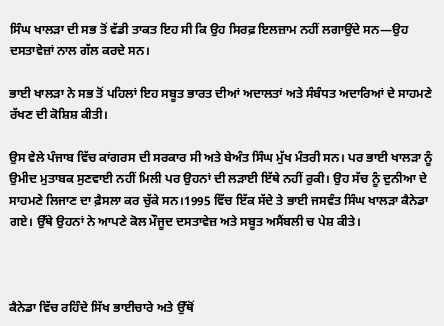ਸਿੰਘ ਖਾਲੜਾ ਦੀ ਸਭ ਤੋਂ ਵੱਡੀ ਤਾਕਤ ਇਹ ਸੀ ਕਿ ਉਹ ਸਿਰਫ਼ ਇਲਜ਼ਾਮ ਨਹੀਂ ਲਗਾਉਂਦੇ ਸਨ—ਉਹ ਦਸਤਾਵੇਜ਼ਾਂ ਨਾਲ ਗੱਲ ਕਰਦੇ ਸਨ।

ਭਾਈ ਖਾਲੜਾ ਨੇ ਸਭ ਤੋਂ ਪਹਿਲਾਂ ਇਹ ਸਬੂਤ ਭਾਰਤ ਦੀਆਂ ਅਦਾਲਤਾਂ ਅਤੇ ਸੰਬੰਧਤ ਅਦਾਰਿਆਂ ਦੇ ਸਾਹਮਣੇ ਰੱਖਣ ਦੀ ਕੋਸ਼ਿਸ਼ ਕੀਤੀ।

ਉਸ ਵੇਲੇ ਪੰਜਾਬ ਵਿੱਚ ਕਾਂਗਰਸ ਦੀ ਸਰਕਾਰ ਸੀ ਅਤੇ ਬੇਅੰਤ ਸਿੰਘ ਮੁੱਖ ਮੰਤਰੀ ਸਨ। ਪਰ ਭਾਈ ਖਾਲੜਾ ਨੂੰ ਉਮੀਦ ਮੁਤਾਬਕ ਸੁਣਵਾਈ ਨਹੀਂ ਮਿਲੀ ਪਰ ਉਹਨਾਂ ਦੀ ਲੜਾਈ ਇੱਥੇ ਨਹੀਂ ਰੁਕੀ। ਉਹ ਸੱਚ ਨੂੰ ਦੁਨੀਆ ਦੇ ਸਾਹਮਣੇ ਲਿਜਾਣ ਦਾ ਫ਼ੈਸਲਾ ਕਰ ਚੁੱਕੇ ਸਨ।1995 ਵਿੱਚ ਇੱਕ ਸੱਦੇ ਤੇ ਭਾਈ ਜਸਵੰਤ ਸਿੰਘ ਖਾਲੜਾ ਕੈਨੇਡਾ ਗਏ। ਉੱਥੇ ਉਹਨਾਂ ਨੇ ਆਪਣੇ ਕੋਲ ਮੌਜੂਦ ਦਸਤਾਵੇਜ਼ ਅਤੇ ਸਬੂਤ ਅਸੈਂਬਲੀ ਚ ਪੇਸ਼ ਕੀਤੇ।



ਕੈਨੇਡਾ ਵਿੱਚ ਰਹਿੰਦੇ ਸਿੱਖ ਭਾਈਚਾਰੇ ਅਤੇ ਉੱਥੋਂ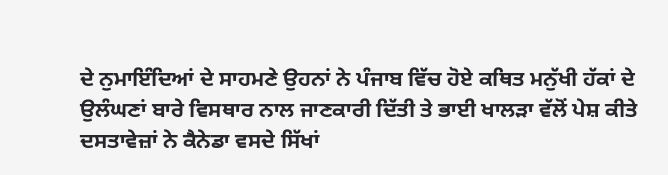ਦੇ ਨੁਮਾਇੰਦਿਆਂ ਦੇ ਸਾਹਮਣੇ ਉਹਨਾਂ ਨੇ ਪੰਜਾਬ ਵਿੱਚ ਹੋਏ ਕਥਿਤ ਮਨੁੱਖੀ ਹੱਕਾਂ ਦੇ ਉਲੰਘਣਾਂ ਬਾਰੇ ਵਿਸਥਾਰ ਨਾਲ ਜਾਣਕਾਰੀ ਦਿੱਤੀ ਤੇ ਭਾਈ ਖਾਲੜਾ ਵੱਲੋਂ ਪੇਸ਼ ਕੀਤੇ ਦਸਤਾਵੇਜ਼ਾਂ ਨੇ ਕੈਨੇਡਾ ਵਸਦੇ ਸਿੱਖਾਂ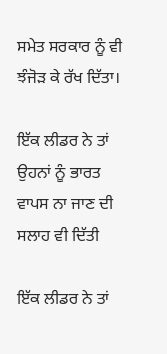ਸਮੇਤ ਸਰਕਾਰ ਨੂੰ ਵੀ ਝੰਜੋੜ ਕੇ ਰੱਖ ਦਿੱਤਾ।

ਇੱਕ ਲੀਡਰ ਨੇ ਤਾਂ ਉਹਨਾਂ ਨੂੰ ਭਾਰਤ ਵਾਪਸ ਨਾ ਜਾਣ ਦੀ ਸਲਾਹ ਵੀ ਦਿੱਤੀ

ਇੱਕ ਲੀਡਰ ਨੇ ਤਾਂ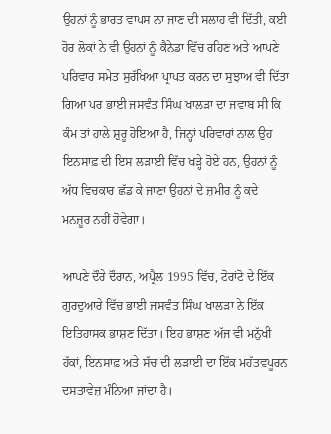ਉਹਨਾਂ ਨੂੰ ਭਾਰਤ ਵਾਪਸ ਨਾ ਜਾਣ ਦੀ ਸਲਾਹ ਵੀ ਦਿੱਤੀ, ਕਈ ਹੋਰ ਲੋਕਾਂ ਨੇ ਵੀ ਉਹਨਾਂ ਨੂੰ ਕੈਨੇਡਾ ਵਿੱਚ ਰਹਿਣ ਅਤੇ ਆਪਣੇ ਪਰਿਵਾਰ ਸਮੇਤ ਸੁਰੱਖਿਆ ਪ੍ਰਾਪਤ ਕਰਨ ਦਾ ਸੁਝਾਅ ਵੀ ਦਿੱਤਾ ਗਿਆ ਪਰ ਭਾਈ ਜਸਵੰਤ ਸਿੰਘ ਖਾਲੜਾ ਦਾ ਜਵਾਬ ਸੀ ਕਿ ਕੰਮ ਤਾਂ ਹਾਲੇ ਸ਼ੁਰੂ ਹੋਇਆ ਹੈ, ਜਿਨ੍ਹਾਂ ਪਰਿਵਾਰਾਂ ਨਾਲ ਉਹ ਇਨਸਾਫ਼ ਦੀ ਇਸ ਲੜਾਈ ਵਿੱਚ ਖੜ੍ਹੇ ਹੋਏ ਹਨ, ਉਹਨਾਂ ਨੂੰ ਅੱਧ ਵਿਚਕਾਰ ਛੱਡ ਕੇ ਜਾਣਾ ਉਹਨਾਂ ਦੇ ਜ਼ਮੀਰ ਨੂੰ ਕਦੇ ਮਨਜ਼ੂਰ ਨਹੀਂ ਹੋਵੇਗਾ।

ਆਪਣੇ ਦੌਰੇ ਦੌਰਾਨ, ਅਪ੍ਰੈਲ 1995 ਵਿੱਚ, ਟੋਰਾਂਟੋ ਦੇ ਇੱਕ ਗੁਰਦੁਆਰੇ ਵਿੱਚ ਭਾਈ ਜਸਵੰਤ ਸਿੰਘ ਖਾਲੜਾ ਨੇ ਇੱਕ ਇਤਿਹਾਸਕ ਭਾਸ਼ਣ ਦਿੱਤਾ। ਇਹ ਭਾਸ਼ਣ ਅੱਜ ਵੀ ਮਨੁੱਖੀ ਹੱਕਾਂ, ਇਨਸਾਫ਼ ਅਤੇ ਸੱਚ ਦੀ ਲੜਾਈ ਦਾ ਇੱਕ ਮਹੱਤਵਪੂਰਨ ਦਸਤਾਵੇਜ਼ ਮੰਨਿਆ ਜਾਂਦਾ ਹੈ।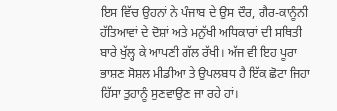ਇਸ ਵਿੱਚ ਉਹਨਾਂ ਨੇ ਪੰਜਾਬ ਦੇ ਉਸ ਦੌਰ, ਗੈਰ-ਕਾਨੂੰਨੀ ਹੱਤਿਆਵਾਂ ਦੇ ਦੋਸ਼ਾਂ ਅਤੇ ਮਨੁੱਖੀ ਅਧਿਕਾਰਾਂ ਦੀ ਸਥਿਤੀ ਬਾਰੇ ਖੁੱਲ੍ਹ ਕੇ ਆਪਣੀ ਗੱਲ ਰੱਖੀ। ਅੱਜ ਵੀ ਇਹ ਪੂਰਾ ਭਾਸ਼ਣ ਸੋਸ਼ਲ ਮੀਡੀਆ ਤੇ ਉਪਲਬਧ ਹੈ ਇੱਕ ਛੋਟਾ ਜਿਹਾ ਹਿੱਸਾ ਤੁਹਾਨੂੰ ਸੁਣਵਾਉਣ ਜਾ ਰਹੇ ਹਾਂ।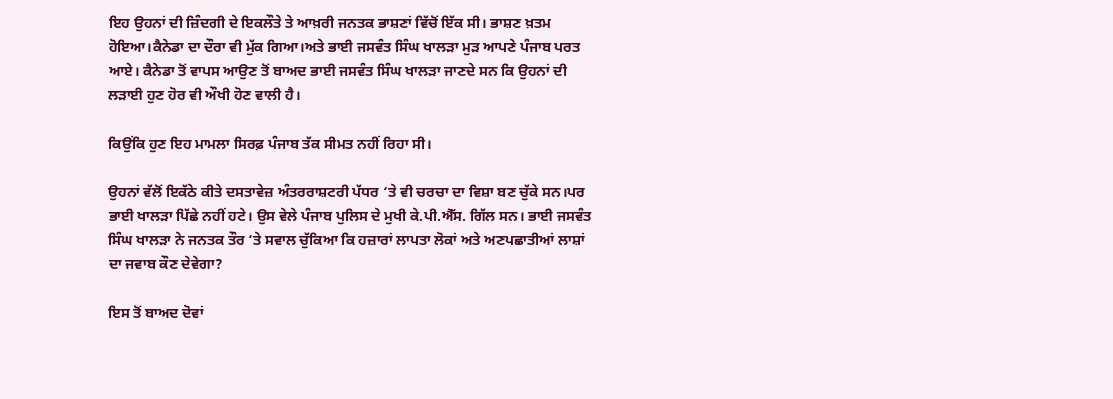ਇਹ ਉਹਨਾਂ ਦੀ ਜ਼ਿੰਦਗੀ ਦੇ ਇਕਲੌਤੇ ਤੇ ਆਖ਼ਰੀ ਜਨਤਕ ਭਾਸ਼ਣਾਂ ਵਿੱਚੋਂ ਇੱਕ ਸੀ। ਭਾਸ਼ਣ ਖ਼ਤਮ ਹੋਇਆ।ਕੈਨੇਡਾ ਦਾ ਦੌਰਾ ਵੀ ਮੁੱਕ ਗਿਆ।ਅਤੇ ਭਾਈ ਜਸਵੰਤ ਸਿੰਘ ਖਾਲੜਾ ਮੁੜ ਆਪਣੇ ਪੰਜਾਬ ਪਰਤ ਆਏ। ਕੈਨੇਡਾ ਤੋਂ ਵਾਪਸ ਆਉਣ ਤੋਂ ਬਾਅਦ ਭਾਈ ਜਸਵੰਤ ਸਿੰਘ ਖਾਲੜਾ ਜਾਣਦੇ ਸਨ ਕਿ ਉਹਨਾਂ ਦੀ ਲੜਾਈ ਹੁਣ ਹੋਰ ਵੀ ਔਖੀ ਹੋਣ ਵਾਲੀ ਹੈ।

ਕਿਉਂਕਿ ਹੁਣ ਇਹ ਮਾਮਲਾ ਸਿਰਫ਼ ਪੰਜਾਬ ਤੱਕ ਸੀਮਤ ਨਹੀਂ ਰਿਹਾ ਸੀ।

ਉਹਨਾਂ ਵੱਲੋਂ ਇਕੱਠੇ ਕੀਤੇ ਦਸਤਾਵੇਜ਼ ਅੰਤਰਰਾਸ਼ਟਰੀ ਪੱਧਰ ‘ਤੇ ਵੀ ਚਰਚਾ ਦਾ ਵਿਸ਼ਾ ਬਣ ਚੁੱਕੇ ਸਨ।ਪਰ ਭਾਈ ਖਾਲੜਾ ਪਿੱਛੇ ਨਹੀਂ ਹਟੇ। ਉਸ ਵੇਲੇ ਪੰਜਾਬ ਪੁਲਿਸ ਦੇ ਮੁਖੀ ਕੇ.ਪੀ.ਐੱਸ. ਗਿੱਲ ਸਨ। ਭਾਈ ਜਸਵੰਤ ਸਿੰਘ ਖਾਲੜਾ ਨੇ ਜਨਤਕ ਤੌਰ ‘ਤੇ ਸਵਾਲ ਚੁੱਕਿਆ ਕਿ ਹਜ਼ਾਰਾਂ ਲਾਪਤਾ ਲੋਕਾਂ ਅਤੇ ਅਣਪਛਾਤੀਆਂ ਲਾਸ਼ਾਂ ਦਾ ਜਵਾਬ ਕੌਣ ਦੇਵੇਗਾ?

ਇਸ ਤੋਂ ਬਾਅਦ ਦੋਵਾਂ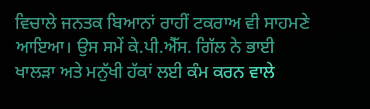ਵਿਚਾਲੇ ਜਨਤਕ ਬਿਆਨਾਂ ਰਾਹੀਂ ਟਕਰਾਅ ਵੀ ਸਾਹਮਣੇ ਆਇਆ। ਉਸ ਸਮੇਂ ਕੇ.ਪੀ.ਐੱਸ. ਗਿੱਲ ਨੇ ਭਾਈ ਖਾਲੜਾ ਅਤੇ ਮਨੁੱਖੀ ਹੱਕਾਂ ਲਈ ਕੰਮ ਕਰਨ ਵਾਲੇ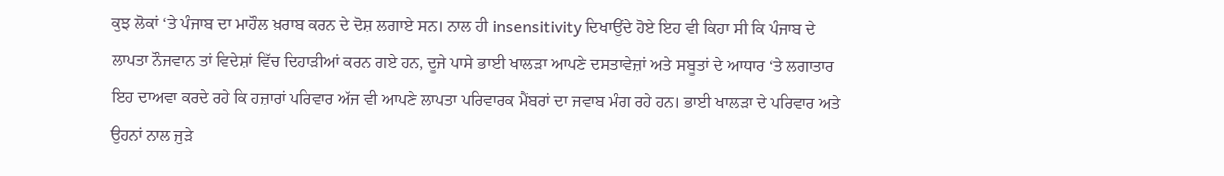ਕੁਝ ਲੋਕਾਂ ‘ਤੇ ਪੰਜਾਬ ਦਾ ਮਾਹੌਲ ਖ਼ਰਾਬ ਕਰਨ ਦੇ ਦੋਸ਼ ਲਗਾਏ ਸਨ। ਨਾਲ ਹੀ insensitivity ਦਿਖਾਉਂਦੇ ਹੋਏ ਇਹ ਵੀ ਕਿਹਾ ਸੀ ਕਿ ਪੰਜਾਬ ਦੇ ਲਾਪਤਾ ਨੌਜਵਾਨ ਤਾਂ ਵਿਦੇਸ਼ਾਂ ਵਿੱਚ ਦਿਹਾੜੀਆਂ ਕਰਨ ਗਏ ਹਨ, ਦੂਜੇ ਪਾਸੇ ਭਾਈ ਖਾਲੜਾ ਆਪਣੇ ਦਸਤਾਵੇਜ਼ਾਂ ਅਤੇ ਸਬੂਤਾਂ ਦੇ ਆਧਾਰ ‘ਤੇ ਲਗਾਤਾਰ ਇਹ ਦਾਅਵਾ ਕਰਦੇ ਰਹੇ ਕਿ ਹਜ਼ਾਰਾਂ ਪਰਿਵਾਰ ਅੱਜ ਵੀ ਆਪਣੇ ਲਾਪਤਾ ਪਰਿਵਾਰਕ ਮੈਂਬਰਾਂ ਦਾ ਜਵਾਬ ਮੰਗ ਰਹੇ ਹਨ। ਭਾਈ ਖਾਲੜਾ ਦੇ ਪਰਿਵਾਰ ਅਤੇ ਉਹਨਾਂ ਨਾਲ ਜੁੜੇ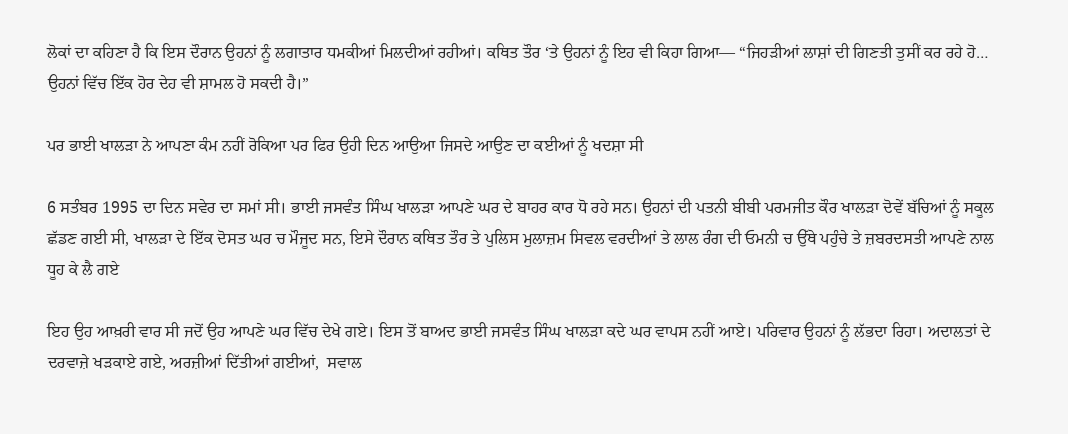ਲੋਕਾਂ ਦਾ ਕਹਿਣਾ ਹੈ ਕਿ ਇਸ ਦੌਰਾਨ ਉਹਨਾਂ ਨੂੰ ਲਗਾਤਾਰ ਧਮਕੀਆਂ ਮਿਲਦੀਆਂ ਰਹੀਆਂ। ਕਥਿਤ ਤੌਰ ‘ਤੇ ਉਹਨਾਂ ਨੂੰ ਇਹ ਵੀ ਕਿਹਾ ਗਿਆ— “ਜਿਹੜੀਆਂ ਲਾਸ਼ਾਂ ਦੀ ਗਿਣਤੀ ਤੁਸੀਂ ਕਰ ਰਹੇ ਹੋ… ਉਹਨਾਂ ਵਿੱਚ ਇੱਕ ਹੋਰ ਦੇਹ ਵੀ ਸ਼ਾਮਲ ਹੋ ਸਕਦੀ ਹੈ।”

ਪਰ ਭਾਈ ਖਾਲੜਾ ਨੇ ਆਪਣਾ ਕੰਮ ਨਹੀਂ ਰੋਕਿਆ ਪਰ ਫਿਰ ਉਹੀ ਦਿਨ ਆਉਆ ਜਿਸਦੇ ਆਉਣ ਦਾ ਕਈਆਂ ਨੂੰ ਖਦਸ਼ਾ ਸੀ

6 ਸਤੰਬਰ 1995 ਦਾ ਦਿਨ ਸਵੇਰ ਦਾ ਸਮਾਂ ਸੀ। ਭਾਈ ਜਸਵੰਤ ਸਿੰਘ ਖਾਲੜਾ ਆਪਣੇ ਘਰ ਦੇ ਬਾਹਰ ਕਾਰ ਧੋ ਰਹੇ ਸਨ। ਉਹਨਾਂ ਦੀ ਪਤਨੀ ਬੀਬੀ ਪਰਮਜੀਤ ਕੌਰ ਖਾਲੜਾ ਦੋਵੇਂ ਬੱਚਿਆਂ ਨੂੰ ਸਕੂਲ ਛੱਡਣ ਗਈ ਸੀ, ਖਾਲੜਾ ਦੇ ਇੱਕ ਦੋਸਤ ਘਰ ਚ ਮੌਜੂਦ ਸਨ, ਇਸੇ ਦੌਰਾਨ ਕਥਿਤ ਤੌਰ ਤੇ ਪੁਲਿਸ ਮੁਲਾਜ਼ਮ ਸਿਵਲ ਵਰਦੀਆਂ ਤੇ ਲਾਲ ਰੰਗ ਦੀ ਓਮਨੀ ਚ ਉੱਥੇ ਪਹੁੰਚੇ ਤੇ ਜ਼ਬਰਦਸਤੀ ਆਪਣੇ ਨਾਲ ਧੂਹ ਕੇ ਲੈ ਗਏ

ਇਹ ਉਹ ਆਖ਼ਰੀ ਵਾਰ ਸੀ ਜਦੋਂ ਉਹ ਆਪਣੇ ਘਰ ਵਿੱਚ ਦੇਖੇ ਗਏ। ਇਸ ਤੋਂ ਬਾਅਦ ਭਾਈ ਜਸਵੰਤ ਸਿੰਘ ਖਾਲੜਾ ਕਦੇ ਘਰ ਵਾਪਸ ਨਹੀਂ ਆਏ। ਪਰਿਵਾਰ ਉਹਨਾਂ ਨੂੰ ਲੱਭਦਾ ਰਿਹਾ। ਅਦਾਲਤਾਂ ਦੇ ਦਰਵਾਜ਼ੇ ਖੜਕਾਏ ਗਏ, ਅਰਜ਼ੀਆਂ ਦਿੱਤੀਆਂ ਗਈਆਂ,  ਸਵਾਲ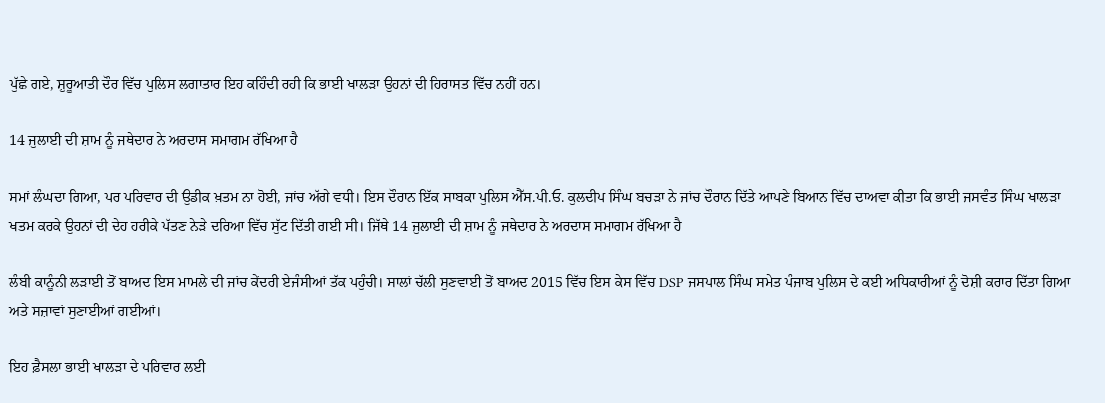ਪੁੱਛੇ ਗਏ, ਸ਼ੁਰੂਆਤੀ ਦੌਰ ਵਿੱਚ ਪੁਲਿਸ ਲਗਾਤਾਰ ਇਹ ਕਹਿੰਦੀ ਰਹੀ ਕਿ ਭਾਈ ਖਾਲੜਾ ਉਹਨਾਂ ਦੀ ਹਿਰਾਸਤ ਵਿੱਚ ਨਹੀਂ ਹਨ।

14 ਜੁਲਾਈ ਦੀ ਸ਼ਾਮ ਨੂੰ ਜਥੇਦਾਰ ਨੇ ਅਰਦਾਸ ਸਮਾਗਮ ਰੱਖਿਆ ਹੈ

ਸਮਾਂ ਲੰਘਦਾ ਗਿਆ, ਪਰ ਪਰਿਵਾਰ ਦੀ ਉਡੀਕ ਖ਼ਤਮ ਨਾ ਹੋਈ, ਜਾਂਚ ਅੱਗੇ ਵਧੀ। ਇਸ ਦੌਰਾਨ ਇੱਕ ਸਾਬਕਾ ਪੁਲਿਸ ਐੱਸ.ਪੀ.ਓ. ਕੁਲਦੀਪ ਸਿੰਘ ਬਚੜਾ ਨੇ ਜਾਂਚ ਦੌਰਾਨ ਦਿੱਤੇ ਆਪਣੇ ਬਿਆਨ ਵਿੱਚ ਦਾਅਵਾ ਕੀਤਾ ਕਿ ਭਾਈ ਜਸਵੰਤ ਸਿੰਘ ਖਾਲੜਾ ਖਤਮ ਕਰਕੇ ਉਹਨਾਂ ਦੀ ਦੇਹ ਹਰੀਕੇ ਪੱਤਣ ਨੇੜੇ ਦਰਿਆ ਵਿੱਚ ਸੁੱਟ ਦਿੱਤੀ ਗਈ ਸੀ। ਜਿੱਥੇ 14 ਜੁਲਾਈ ਦੀ ਸ਼ਾਮ ਨੂੰ ਜਥੇਦਾਰ ਨੇ ਅਰਦਾਸ ਸਮਾਗਮ ਰੱਖਿਆ ਹੈ

ਲੰਬੀ ਕਾਨੂੰਨੀ ਲੜਾਈ ਤੋਂ ਬਾਅਦ ਇਸ ਮਾਮਲੇ ਦੀ ਜਾਂਚ ਕੇਂਦਰੀ ਏਜੰਸੀਆਂ ਤੱਕ ਪਹੁੰਚੀ। ਸਾਲਾਂ ਚੱਲੀ ਸੁਣਵਾਈ ਤੋਂ ਬਾਅਦ 2015 ਵਿੱਚ ਇਸ ਕੇਸ ਵਿੱਚ DSP ਜਸਪਾਲ ਸਿੰਘ ਸਮੇਤ ਪੰਜਾਬ ਪੁਲਿਸ ਦੇ ਕਈ ਅਧਿਕਾਰੀਆਂ ਨੂੰ ਦੋਸ਼ੀ ਕਰਾਰ ਦਿੱਤਾ ਗਿਆ ਅਤੇ ਸਜ਼ਾਵਾਂ ਸੁਣਾਈਆਂ ਗਈਆਂ।

ਇਹ ਫ਼ੈਸਲਾ ਭਾਈ ਖਾਲੜਾ ਦੇ ਪਰਿਵਾਰ ਲਈ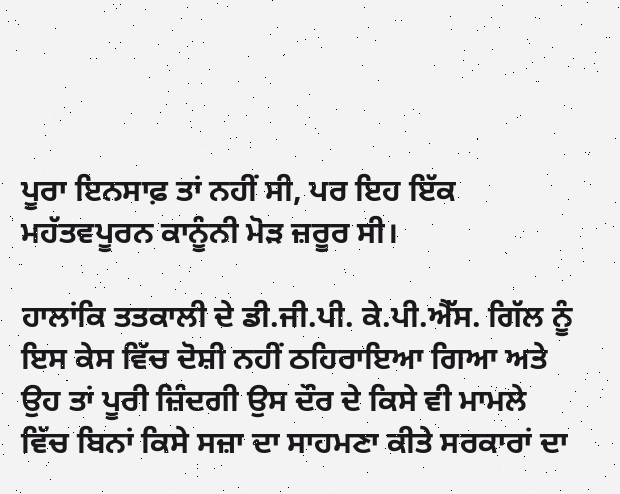ਪੂਰਾ ਇਨਸਾਫ਼ ਤਾਂ ਨਹੀਂ ਸੀ, ਪਰ ਇਹ ਇੱਕ ਮਹੱਤਵਪੂਰਨ ਕਾਨੂੰਨੀ ਮੋੜ ਜ਼ਰੂਰ ਸੀ।

ਹਾਲਾਂਕਿ ਤਤਕਾਲੀ ਦੇ ਡੀ.ਜੀ.ਪੀ. ਕੇ.ਪੀ.ਐੱਸ. ਗਿੱਲ ਨੂੰ ਇਸ ਕੇਸ ਵਿੱਚ ਦੋਸ਼ੀ ਨਹੀਂ ਠਹਿਰਾਇਆ ਗਿਆ ਅਤੇ ਉਹ ਤਾਂ ਪੂਰੀ ਜ਼ਿੰਦਗੀ ਉਸ ਦੌਰ ਦੇ ਕਿਸੇ ਵੀ ਮਾਮਲੇ ਵਿੱਚ ਬਿਨਾਂ ਕਿਸੇ ਸਜ਼ਾ ਦਾ ਸਾਹਮਣਾ ਕੀਤੇ ਸਰਕਾਰਾਂ ਦਾ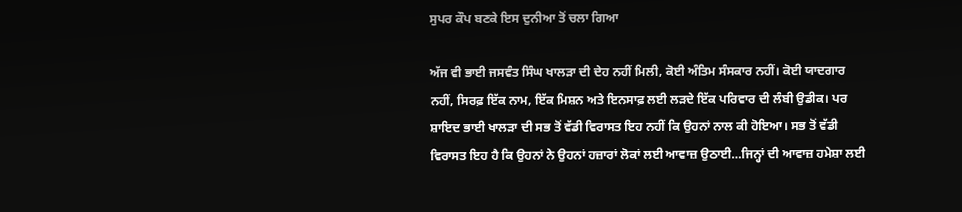ਸੁਪਰ ਕੌਪ ਬਣਕੇ ਇਸ ਦੁਨੀਆ ਤੋਂ ਚਲਾ ਗਿਆ

ਅੱਜ ਵੀ ਭਾਈ ਜਸਵੰਤ ਸਿੰਘ ਖਾਲੜਾ ਦੀ ਦੇਹ ਨਹੀਂ ਮਿਲੀ, ਕੋਈ ਅੰਤਿਮ ਸੰਸਕਾਰ ਨਹੀਂ। ਕੋਈ ਯਾਦਗਾਰ ਨਹੀਂ, ਸਿਰਫ਼ ਇੱਕ ਨਾਮ, ਇੱਕ ਮਿਸ਼ਨ ਅਤੇ ਇਨਸਾਫ਼ ਲਈ ਲੜਦੇ ਇੱਕ ਪਰਿਵਾਰ ਦੀ ਲੰਬੀ ਉਡੀਕ। ਪਰ ਸ਼ਾਇਦ ਭਾਈ ਖਾਲੜਾ ਦੀ ਸਭ ਤੋਂ ਵੱਡੀ ਵਿਰਾਸਤ ਇਹ ਨਹੀਂ ਕਿ ਉਹਨਾਂ ਨਾਲ ਕੀ ਹੋਇਆ। ਸਭ ਤੋਂ ਵੱਡੀ ਵਿਰਾਸਤ ਇਹ ਹੈ ਕਿ ਉਹਨਾਂ ਨੇ ਉਹਨਾਂ ਹਜ਼ਾਰਾਂ ਲੋਕਾਂ ਲਈ ਆਵਾਜ਼ ਉਠਾਈ…ਜਿਨ੍ਹਾਂ ਦੀ ਆਵਾਜ਼ ਹਮੇਸ਼ਾ ਲਈ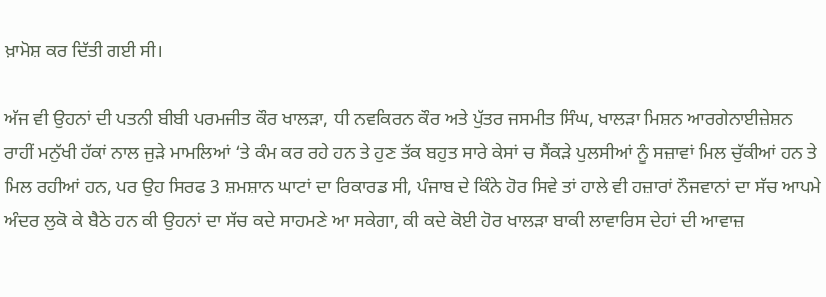ਖ਼ਾਮੋਸ਼ ਕਰ ਦਿੱਤੀ ਗਈ ਸੀ।

ਅੱਜ ਵੀ ਉਹਨਾਂ ਦੀ ਪਤਨੀ ਬੀਬੀ ਪਰਮਜੀਤ ਕੌਰ ਖਾਲੜਾ, ਧੀ ਨਵਕਿਰਨ ਕੌਰ ਅਤੇ ਪੁੱਤਰ ਜਸਮੀਤ ਸਿੰਘ, ਖਾਲੜਾ ਮਿਸ਼ਨ ਆਰਗੇਨਾਈਜ਼ੇਸ਼ਨ ਰਾਹੀਂ ਮਨੁੱਖੀ ਹੱਕਾਂ ਨਾਲ ਜੁੜੇ ਮਾਮਲਿਆਂ ‘ਤੇ ਕੰਮ ਕਰ ਰਹੇ ਹਨ ਤੇ ਹੁਣ ਤੱਕ ਬਹੁਤ ਸਾਰੇ ਕੇਸਾਂ ਚ ਸੈਂਕੜੇ ਪੁਲਸੀਆਂ ਨੂੰ ਸਜ਼ਾਵਾਂ ਮਿਲ ਚੁੱਕੀਆਂ ਹਨ ਤੇ ਮਿਲ ਰਹੀਆਂ ਹਨ, ਪਰ ਉਹ ਸਿਰਫ 3 ਸ਼ਮਸ਼ਾਨ ਘਾਟਾਂ ਦਾ ਰਿਕਾਰਡ ਸੀ, ਪੰਜਾਬ ਦੇ ਕਿੰਨੇ ਹੋਰ ਸਿਵੇ ਤਾਂ ਹਾਲੇ ਵੀ ਹਜ਼ਾਰਾਂ ਨੌਜਵਾਨਾਂ ਦਾ ਸੱਚ ਆਪਮੇ ਅੰਦਰ ਲੁਕੋ ਕੇ ਬੈਠੇ ਹਨ ਕੀ ਉਹਨਾਂ ਦਾ ਸੱਚ ਕਦੇ ਸਾਹਮਣੇ ਆ ਸਕੇਗਾ, ਕੀ ਕਦੇ ਕੋਈ ਹੋਰ ਖਾਲੜਾ ਬਾਕੀ ਲਾਵਾਰਿਸ ਦੇਹਾਂ ਦੀ ਆਵਾਜ਼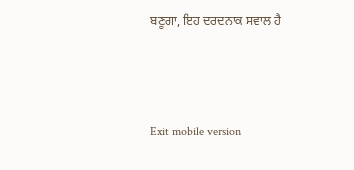ਬਣੂਗਾ, ਇਹ ਦਰਦਨਾਕ ਸਵਾਲ ਹੈ



Exit mobile version